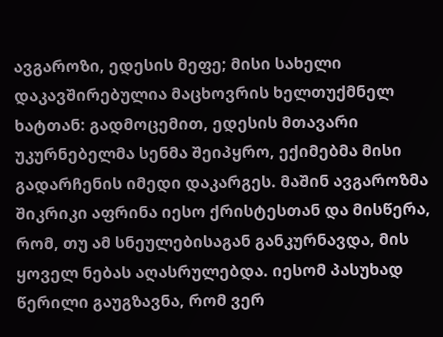ავგაროზი, ედესის მეფე; მისი სახელი დაკავშირებულია მაცხოვრის ხელთუქმნელ ხატთან: გადმოცემით, ედესის მთავარი უკურნებელმა სენმა შეიპყრო, ექიმებმა მისი გადარჩენის იმედი დაკარგეს. მაშინ ავგაროზმა შიკრიკი აფრინა იესო ქრისტესთან და მისწერა, რომ, თუ ამ სნეულებისაგან განკურნავდა, მის ყოველ ნებას აღასრულებდა. იესომ პასუხად წერილი გაუგზავნა, რომ ვერ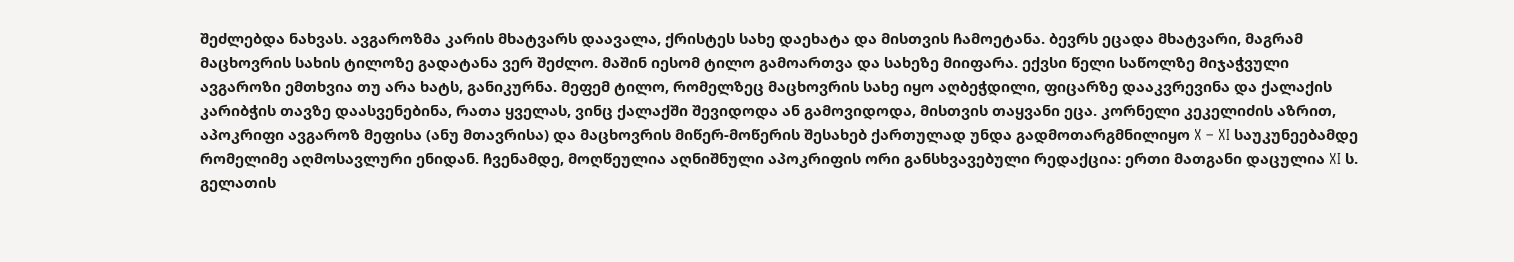შეძლებდა ნახვას. ავგაროზმა კარის მხატვარს დაავალა, ქრისტეს სახე დაეხატა და მისთვის ჩამოეტანა. ბევრს ეცადა მხატვარი, მაგრამ მაცხოვრის სახის ტილოზე გადატანა ვერ შეძლო. მაშინ იესომ ტილო გამოართვა და სახეზე მიიფარა. ექვსი წელი საწოლზე მიჯაჭვული ავგაროზი ემთხვია თუ არა ხატს, განიკურნა. მეფემ ტილო, რომელზეც მაცხოვრის სახე იყო აღბეჭდილი, ფიცარზე დააკვრევინა და ქალაქის კარიბჭის თავზე დაასვენებინა, რათა ყველას, ვინც ქალაქში შევიდოდა ან გამოვიდოდა, მისთვის თაყვანი ეცა. კორნელი კეკელიძის აზრით, აპოკრიფი ავგაროზ მეფისა (ანუ მთავრისა) და მაცხოვრის მიწერ-მოწერის შესახებ ქართულად უნდა გადმოთარგმნილიყო X – XI საუკუნეებამდე რომელიმე აღმოსავლური ენიდან. ჩვენამდე, მოღწეულია აღნიშნული აპოკრიფის ორი განსხვავებული რედაქცია: ერთი მათგანი დაცულია XI ს. გელათის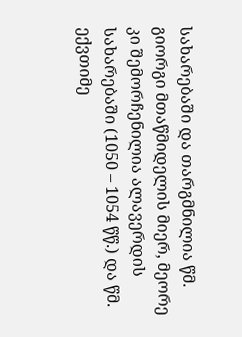სახარებაში და თარგმნილია წმ. გიორგი მთაწმიდელის მიერ, მეორე კი შემორჩენილია ალავერდის სახარებაში (1050 – 1054 წწ.) და წმ. ექვთიმე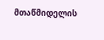მთაწმიდელის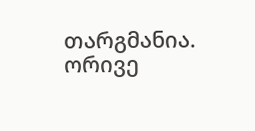თარგმანია. ორივე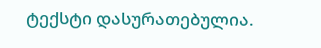ტექსტი დასურათებულია.